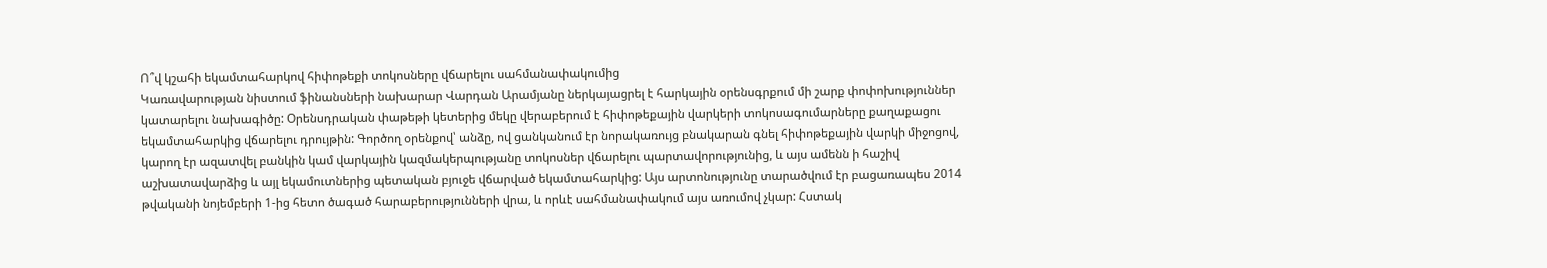Ո՞վ կշահի եկամտահարկով հիփոթեքի տոկոսները վճարելու սահմանափակումից
Կառավարության նիստում ֆինանսների նախարար Վարդան Արամյանը ներկայացրել է հարկային օրենսգրքում մի շարք փոփոխություններ կատարելու նախագիծը: Օրենսդրական փաթեթի կետերից մեկը վերաբերում է հիփոթեքային վարկերի տոկոսագումարները քաղաքացու եկամտահարկից վճարելու դրույթին: Գործող օրենքով՝ անձը, ով ցանկանում էր նորակառույց բնակարան գնել հիփոթեքային վարկի միջոցով, կարող էր ազատվել բանկին կամ վարկային կազմակերպությանը տոկոսներ վճարելու պարտավորությունից, և այս ամենն ի հաշիվ աշխատավարձից և այլ եկամուտներից պետական բյուջե վճարված եկամտահարկից: Այս արտոնությունը տարածվում էր բացառապես 2014 թվականի նոյեմբերի 1-ից հետո ծագած հարաբերությունների վրա, և որևէ սահմանափակում այս առումով չկար: Հստակ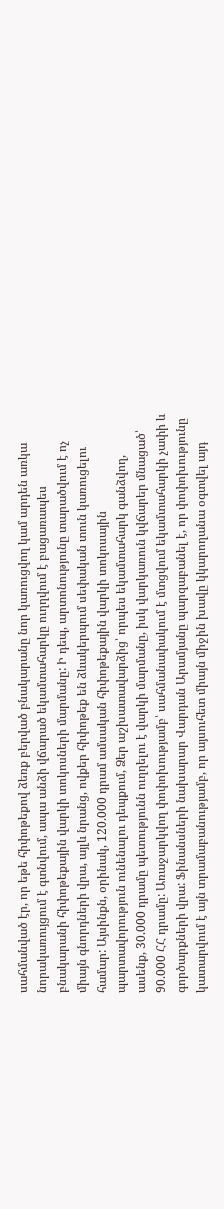սահմանված էր, որ եթե հիփոթեքով ձեռք բերված բնակարանը նոր կառուցվող կամ արդեն առկա նորակառույցում է գտնվում, ապա անձի վճարած եկամտահարկը ուղղվում է բացառապես բնակարանի հիփոթեքային վարկի տոկոսների մարմանը: Ի դեպ, արտոնությունը տարածվում է ոչ միայն գնորդների վրա, այլև նրանց, ովքեր հիփոթեք են ձևակերպում սեփական տուն կառուցելու համար: Այսինքն, օրինակ, 120.000 դրամ ամսական հիփոթեքային վարկի տոկոսային պարտավորություն ունենալու դեպքում, Ձեր աշխատավարձից՝ որպես եկամտահարկ գանձվող, ասենք, 30.000 դրամը պետությունն ուղղելու է վարկի մարմանը, իսկ վարկառուն կվճարեր մնացած՝ 90.000 ՀՀ դրամը: Առաջարկվող փոփոխությամբ՝ սահմանափակում է մտցվում եկամտահարկի չափի և գործարքների վրա: Ֆինանսների նախարար Վարդան Արամյանը պարզաբանել է, որ փոփոխությունը կատարվում է այն տրամաբանությամբ, որ այսուհետ միայն միջին խավը կկարողանա օգտվել այդ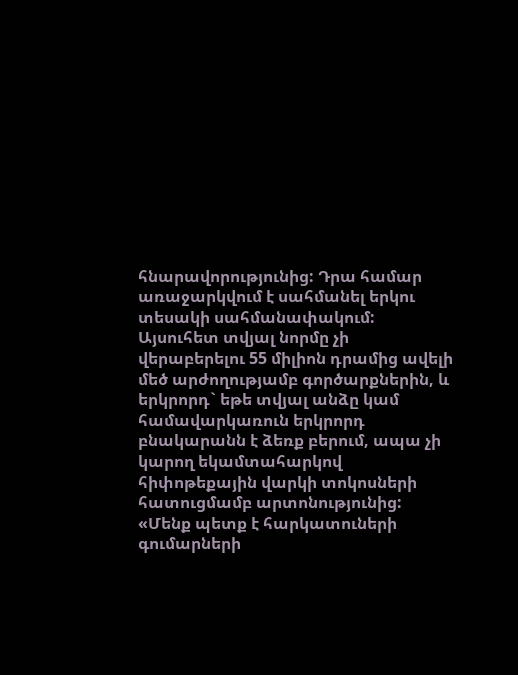հնարավորությունից: Դրա համար առաջարկվում է սահմանել երկու տեսակի սահմանափակում: Այսուհետ տվյալ նորմը չի վերաբերելու 55 միլիոն դրամից ավելի մեծ արժողությամբ գործարքներին, և երկրորդ` եթե տվյալ անձը կամ համավարկառուն երկրորդ բնակարանն է ձեռք բերում, ապա չի կարող եկամտահարկով հիփոթեքային վարկի տոկոսների հատուցմամբ արտոնությունից: «Մենք պետք է հարկատուների գումարների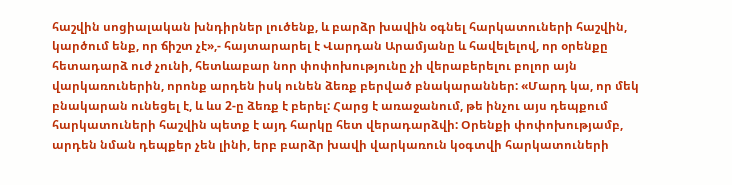հաշվին սոցիալական խնդիրներ լուծենք, և բարձր խավին օգնել հարկատուների հաշվին, կարծում ենք, որ ճիշտ չէ»,- հայտարարել է Վարդան Արամյանը և հավելելով, որ օրենքը հետադարձ ուժ չունի, հետևաբար նոր փոփոխությունը չի վերաբերելու բոլոր այն վարկառուներին, որոնք արդեն իսկ ունեն ձեռք բերված բնակարաններ: «Մարդ կա, որ մեկ բնակարան ունեցել է, և ևս 2-ը ձեռք է բերել: Հարց է առաջանում, թե ինչու այս դեպքում հարկատուների հաշվին պետք է այդ հարկը հետ վերադարձվի: Օրենքի փոփոխությամբ, արդեն նման դեպքեր չեն լինի, երբ բարձր խավի վարկառուն կօգտվի հարկատուների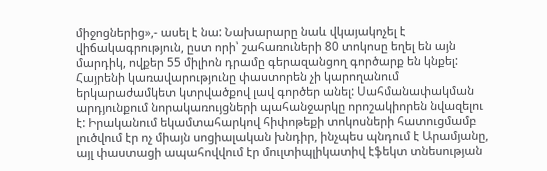միջոցներից»,- ասել է նա: Նախարարը նաև վկայակոչել է վիճակագրություն, ըստ որի՝ շահառուների 80 տոկոսը եղել են այն մարդիկ, ովքեր 55 միլիոն դրամը գերազանցող գործարք են կնքել: Հայրենի կառավարությունը փաստորեն չի կարողանում երկարաժամկետ կտրվածքով լավ գործեր անել: Սահմանափակման արդյունքում նորակառույցների պահանջարկը որոշակիորեն նվազելու է: Իրականում եկամտահարկով հիփոթեքի տոկոսների հատուցմամբ լուծվում էր ոչ միայն սոցիալական խնդիր, ինչպես պնդում է Արամյանը, այլ փաստացի ապահովվում էր մուլտիպլիկատիվ էֆեկտ տնեսության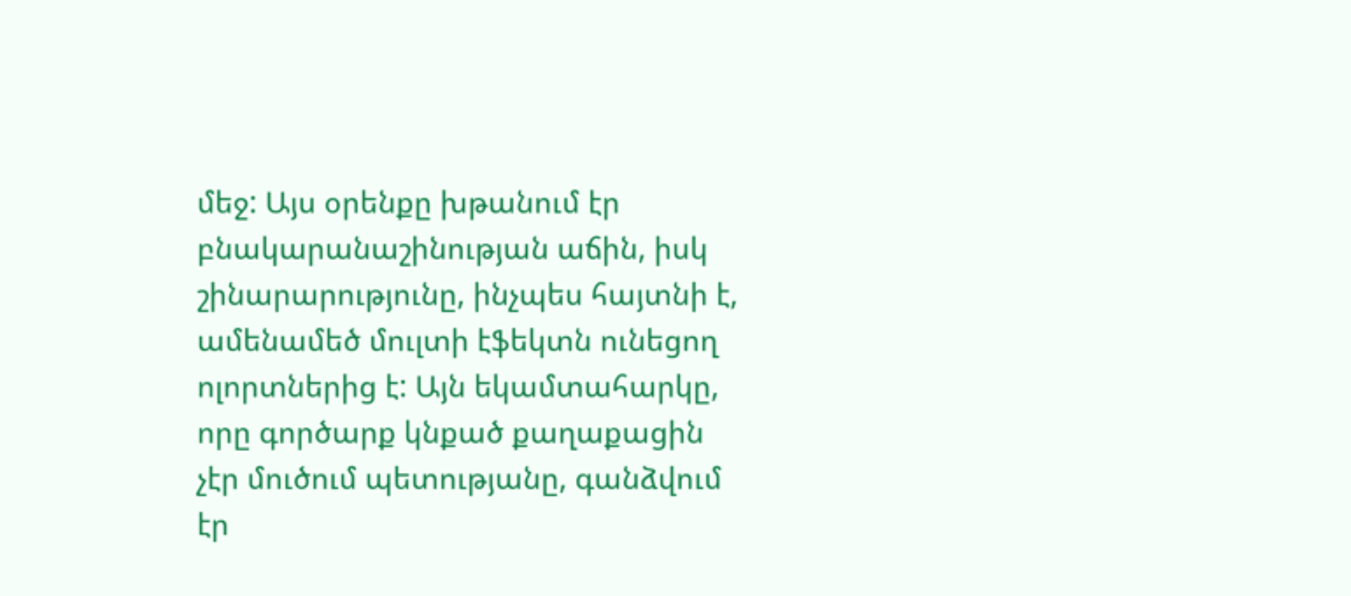մեջ: Այս օրենքը խթանում էր բնակարանաշինության աճին, իսկ շինարարությունը, ինչպես հայտնի է, ամենամեծ մուլտի էֆեկտն ունեցող ոլորտներից է: Այն եկամտահարկը, որը գործարք կնքած քաղաքացին չէր մուծում պետությանը, գանձվում էր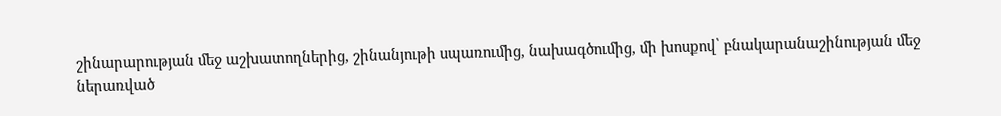շինարարության մեջ աշխատողներից, շինանյութի սպառումից, նախագծումից, մի խոսքով՝ բնակարանաշինության մեջ ներառված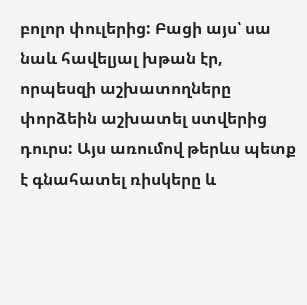բոլոր փուլերից: Բացի այս՝ սա նաև հավելյալ խթան էր, որպեսզի աշխատողները փորձեին աշխատել ստվերից դուրս: Այս առումով թերևս պետք է գնահատել ռիսկերը և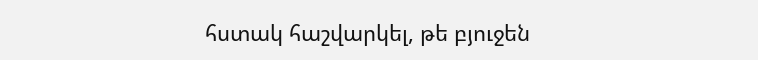հստակ հաշվարկել, թե բյուջեն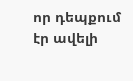որ դեպքում էր ավելի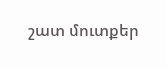շատ մուտքեր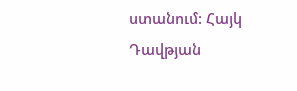ստանում: Հայկ Դավթյան